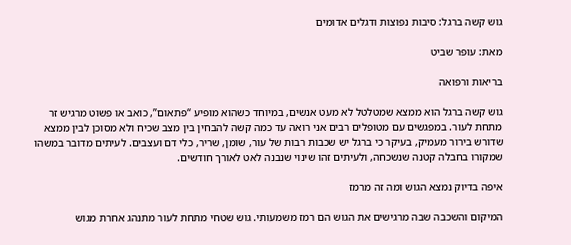גוש קשה ברגל: סיבות נפוצות ודגלים אדומים

מאת: עופר שביט

בריאות ורפואה

גוש קשה ברגל הוא ממצא שמטלטל לא מעט אנשים, במיוחד כשהוא מופיע “פתאום”, כואב או פשוט מרגיש זר מתחת לעור. במפגשים עם מטופלים רבים אני רואה עד כמה קשה להבחין בין מצב שכיח ולא מסוכן לבין ממצא שדורש בירור מעמיק, בעיקר כי ברגל יש שכבות רבות של עור, שומן, שריר, כלי דם ועצבים. לעיתים מדובר במשהו שמקורו בחבלה קטנה שנשכחה, ולעיתים זהו שינוי שנבנה לאט לאורך חודשים.

איפה בדיוק נמצא הגוש ומה זה מרמז

המיקום והשכבה שבה מרגישים את הגוש הם רמז משמעותי. גוש שטחי מתחת לעור מתנהג אחרת מגוש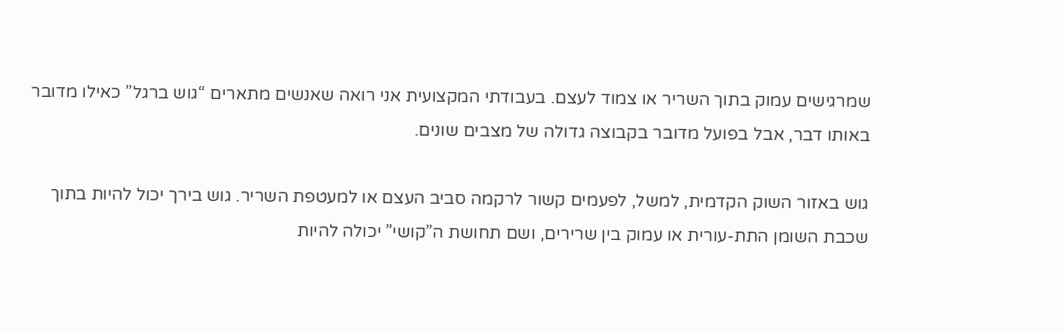שמרגישים עמוק בתוך השריר או צמוד לעצם. בעבודתי המקצועית אני רואה שאנשים מתארים “גוש ברגל” כאילו מדובר באותו דבר, אבל בפועל מדובר בקבוצה גדולה של מצבים שונים.

גוש באזור השוק הקדמית, למשל, לפעמים קשור לרקמה סביב העצם או למעטפת השריר. גוש בירך יכול להיות בתוך שכבת השומן התת-עורית או עמוק בין שרירים, ושם תחושת ה”קושי” יכולה להיות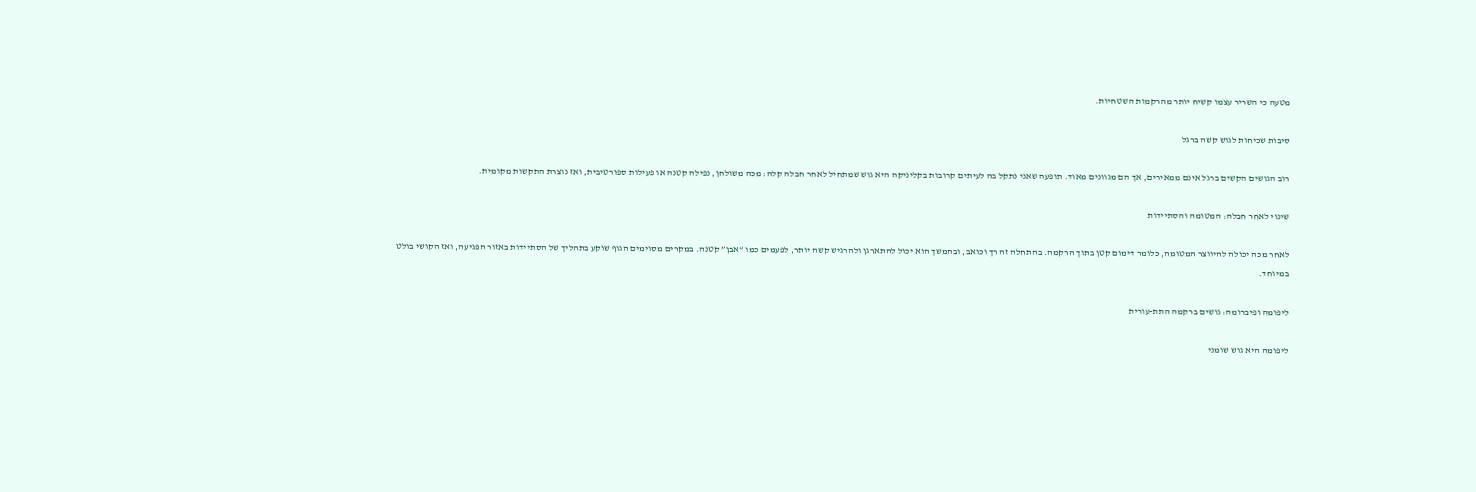מטעה כי השריר עצמו קשיח יותר מהרקמות השטחיות.

סיבות שכיחות לגוש קשה ברגל

רוב הגושים הקשים ברגל אינם ממאירים, אך הם מגוונים מאוד. תופעה שאני נתקל בה לעיתים קרובות בקליניקה היא גוש שמתחיל לאחר חבלה קלה: מכה משולחן, נפילה קטנה או פעילות ספורטיבית, ואז נוצרת התקשות מקומית.

שינוי לאחר חבלה: המטומה והסתיידות

לאחר מכה יכולה להיווצר המטומה, כלומר דימום קטן בתוך הרקמה. בהתחלה זה רך וכואב, ובהמשך הוא יכול להתארגן ולהרגיש קשה יותר, לפעמים כמו “אבן” קטנה. במקרים מסוימים הגוף שוקע בתהליך של הסתיידות באזור הפגיעה, ואז הקושי בולט במיוחד.

ליפומה ופיברומה: גושים ברקמה התת-עורית

ליפומה היא גוש שומני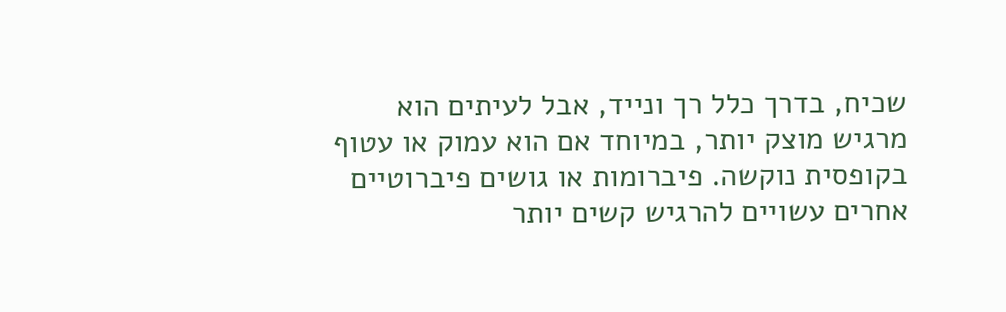שכיח, בדרך כלל רך ונייד, אבל לעיתים הוא מרגיש מוצק יותר, במיוחד אם הוא עמוק או עטוף בקופסית נוקשה. פיברומות או גושים פיברוטיים אחרים עשויים להרגיש קשים יותר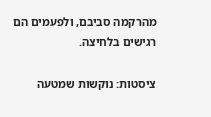מהרקמה סביבם, ולפעמים הם רגישים בלחיצה.

ציסטות: נוקשות שמטעה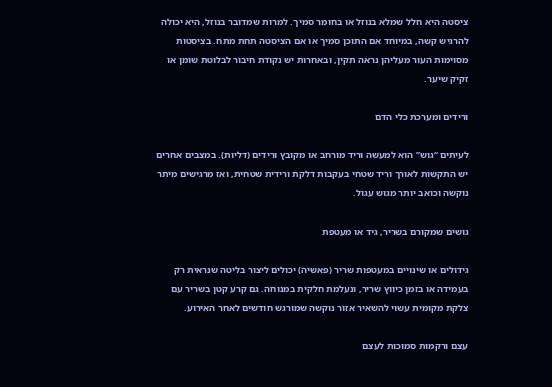ציסטה היא חלל שמלא בנוזל או בחומר סמיך. למרות שמדובר בנוזל, היא יכולה להרגיש קשה, במיוחד אם התוכן סמיך או אם הציסטה תחת מתח. בציסטות מסוימות העור מעליהן נראה תקין, ובאחרות יש נקודת חיבור לבלוטת שומן או זקיק שיער.

ורידים ומערכת כלי הדם

לעיתים “גוש” הוא למעשה וריד מורחב או מקובץ ורידים (דליות). במצבים אחרים יש התקשות לאורך וריד שטחי בעקבות דלקת ורידית שטחית, ואז מרגישים מיתר נוקשה וכואב יותר מגוש עגול.

גושים שמקורם בשריר, גיד או מעטפת

גידולים או שינויים במעטפות שריר (פאשיה) יכולים ליצור בליטה שנראית רק בעמידה או בזמן כיווץ שריר, ונעלמת חלקית במנוחה. גם קרע קטן בשריר עם צלקת מקומית עשוי להשאיר אזור נוקשה שמורגש חודשים לאחר האירוע.

עצם ורקמות סמוכות לעצם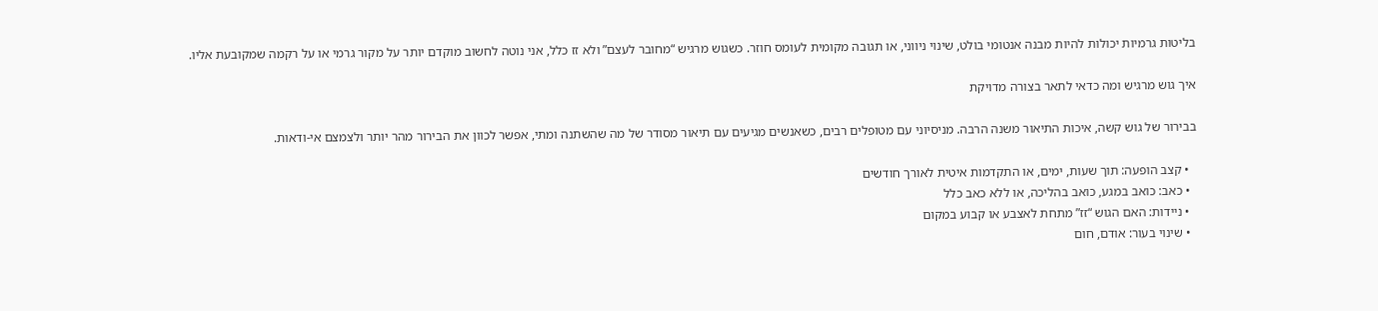בליטות גרמיות יכולות להיות מבנה אנטומי בולט, שינוי ניווני, או תגובה מקומית לעומס חוזר. כשגוש מרגיש “מחובר לעצם” ולא זז כלל, אני נוטה לחשוב מוקדם יותר על מקור גרמי או על רקמה שמקובעת אליו.

איך גוש מרגיש ומה כדאי לתאר בצורה מדויקת

בבירור של גוש קשה, איכות התיאור משנה הרבה. מניסיוני עם מטופלים רבים, כשאנשים מגיעים עם תיאור מסודר של מה שהשתנה ומתי, אפשר לכוון את הבירור מהר יותר ולצמצם אי-ודאות.

  • קצב הופעה: תוך שעות, ימים, או התקדמות איטית לאורך חודשים
  • כאב: כואב במגע, כואב בהליכה, או ללא כאב כלל
  • ניידות: האם הגוש “זז” מתחת לאצבע או קבוע במקום
  • שינוי בעור: אודם, חום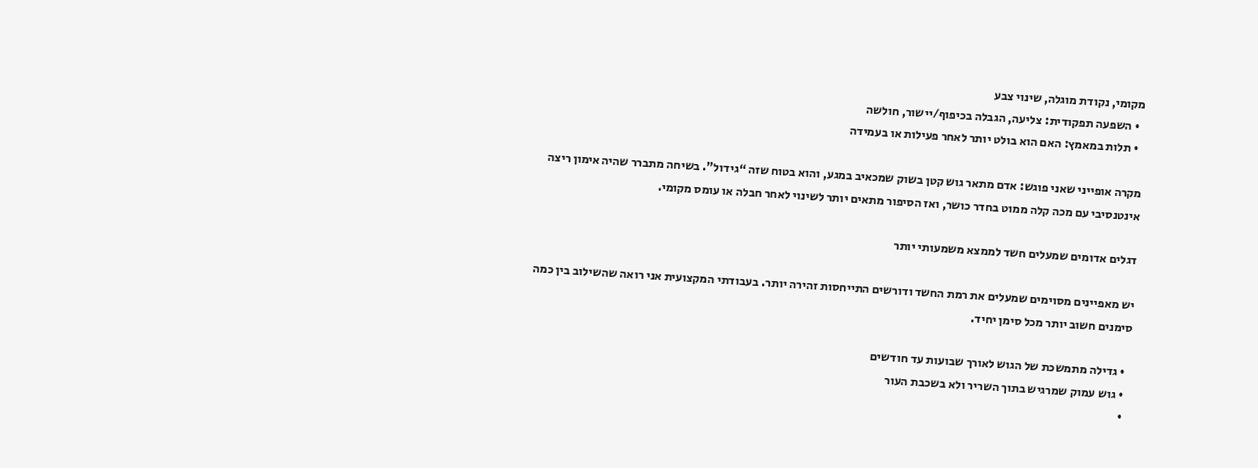מקומי, נקודת מוגלה, שינוי צבע
  • השפעה תפקודית: צליעה, הגבלה בכיפוף/יישור, חולשה
  • תלות במאמץ: האם הוא בולט יותר לאחר פעילות או בעמידה

מקרה אופייני שאני פוגש: אדם מתאר גוש קטן בשוק שמכאיב במגע, והוא בטוח שזה “גידול”. בשיחה מתברר שהיה אימון ריצה אינטנסיבי עם מכה קלה ממוט בחדר כושר, ואז הסיפור מתאים יותר לשינוי לאחר חבלה או עומס מקומי.

דגלים אדומים שמעלים חשד לממצא משמעותי יותר

יש מאפיינים מסוימים שמעלים את רמת החשד ודורשים התייחסות זהירה יותר. בעבודתי המקצועית אני רואה שהשילוב בין כמה סימנים חשוב יותר מכל סימן יחיד.

  • גדילה מתמשכת של הגוש לאורך שבועות עד חודשים
  • גוש עמוק שמרגיש בתוך השריר ולא בשכבת העור
  •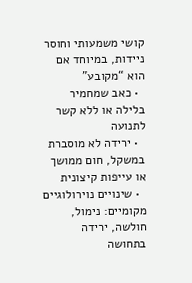קושי משמעותי וחוסר ניידות, במיוחד אם הוא “מקובע”
  • כאב שמחמיר בלילה או ללא קשר לתנועה
  • ירידה לא מוסברת במשקל, חום ממושך או עייפות קיצונית
  • שינויים נוירולוגיים מקומיים: נימול, חולשה, ירידה בתחושה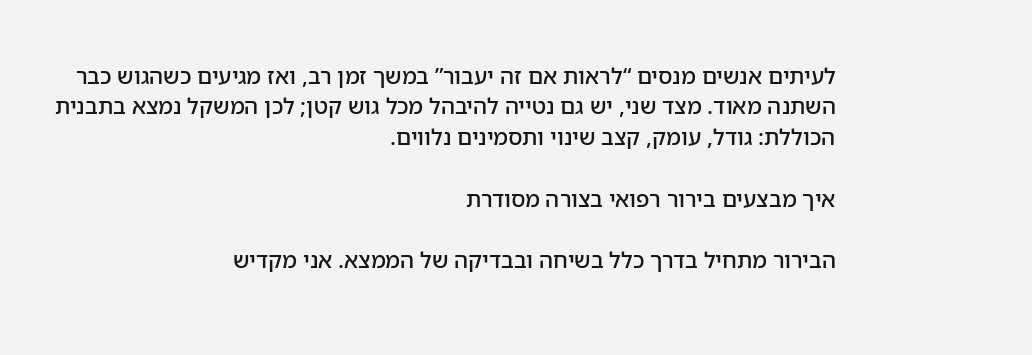לעיתים אנשים מנסים “לראות אם זה יעבור” במשך זמן רב, ואז מגיעים כשהגוש כבר השתנה מאוד. מצד שני, יש גם נטייה להיבהל מכל גוש קטן; לכן המשקל נמצא בתבנית הכוללת: גודל, עומק, קצב שינוי ותסמינים נלווים.

איך מבצעים בירור רפואי בצורה מסודרת

הבירור מתחיל בדרך כלל בשיחה ובבדיקה של הממצא. אני מקדיש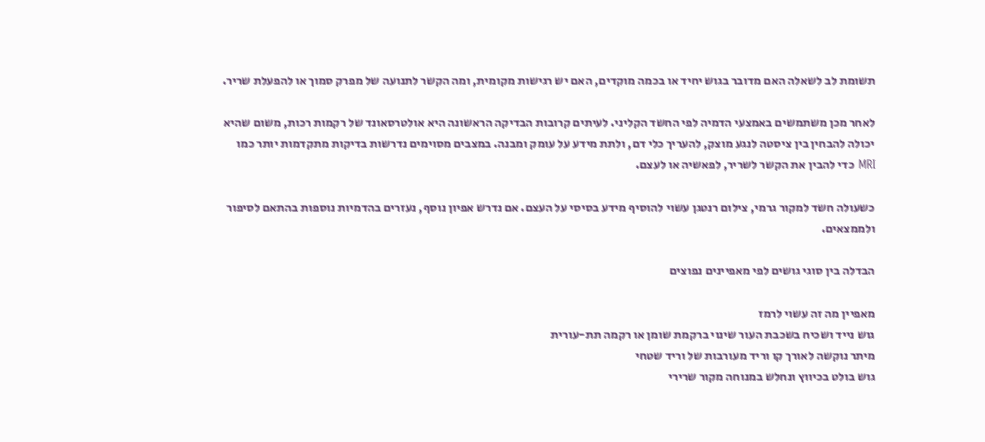תשומת לב לשאלה האם מדובר בגוש יחיד או בכמה מוקדים, האם יש רגישות מקומית, ומה הקשר לתנועה של מפרק סמוך או להפעלת שריר.

לאחר מכן משתמשים באמצעי הדמיה לפי החשד הקליני. לעיתים קרובות הבדיקה הראשונה היא אולטרסאונד של רקמות רכות, משום שהיא יכולה להבחין בין ציסטה לנגע מוצק, להעריך כלי דם, ולתת מידע על עומק ומבנה. במצבים מסוימים נדרשות בדיקות מתקדמות יותר כמו MRI כדי להבין את הקשר לשריר, לפאשיה או לעצם.

כשעולה חשד למקור גרמי, צילום רנטגן עשוי להוסיף מידע בסיסי על העצם. אם נדרש אפיון נוסף, נעזרים בהדמיות נוספות בהתאם לסיפור ולממצאים.

הבדלה בין סוגי גושים לפי מאפיינים נפוצים

מאפיין מה זה עשוי לרמז
גוש נייד ושכיח בשכבת העור שינוי ברקמת שומן או רקמה תת-עורית
מיתר נוקשה לאורך קו וריד מעורבות של וריד שטחי
גוש בולט בכיווץ ונחלש במנוחה מקור שרירי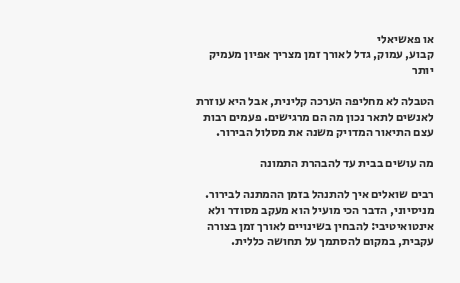או פאשיאלי
קבוע, עמוק, גדל לאורך זמן מצריך אפיון מעמיק יותר

הטבלה לא מחליפה הערכה קלינית, אבל היא עוזרת לאנשים לתאר נכון מה הם מרגישים. פעמים רבות עצם התיאור המדויק משנה את מסלול הבירור.

מה עושים בבית עד להבהרת התמונה

רבים שואלים איך להתנהל בזמן ההמתנה לבירור. מניסיוני, הדבר הכי מועיל הוא מעקב מסודר ולא אינטואיטיבי: להבחין בשינויים לאורך זמן בצורה עקבית, במקום להסתמך על תחושה כללית.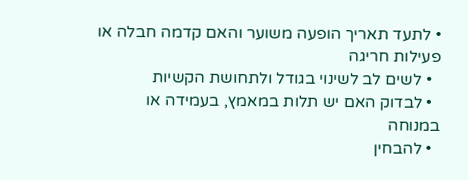• לתעד תאריך הופעה משוער והאם קדמה חבלה או פעילות חריגה
  • לשים לב לשינוי בגודל ולתחושת הקשיות
  • לבדוק האם יש תלות במאמץ, בעמידה או במנוחה
  • להבחין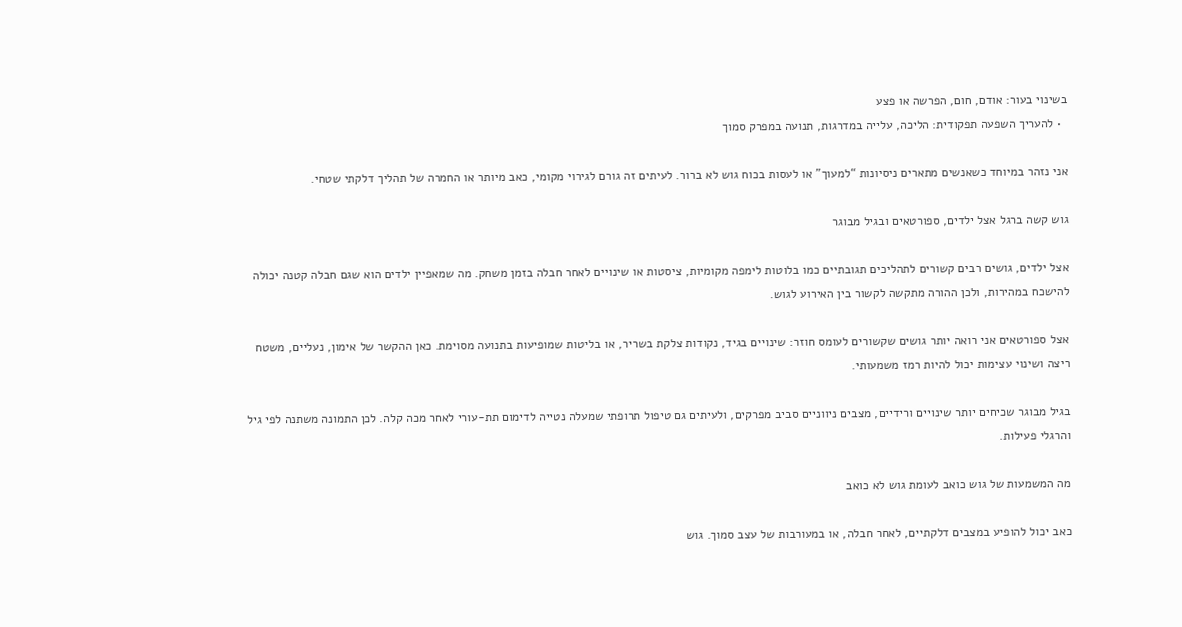בשינוי בעור: אודם, חום, הפרשה או פצע
  • להעריך השפעה תפקודית: הליכה, עלייה במדרגות, תנועה במפרק סמוך

אני נזהר במיוחד כשאנשים מתארים ניסיונות “למעוך” או לעסות בכוח גוש לא ברור. לעיתים זה גורם לגירוי מקומי, כאב מיותר או החמרה של תהליך דלקתי שטחי.

גוש קשה ברגל אצל ילדים, ספורטאים ובגיל מבוגר

אצל ילדים, גושים רבים קשורים לתהליכים תגובתיים כמו בלוטות לימפה מקומיות, ציסטות או שינויים לאחר חבלה בזמן משחק. מה שמאפיין ילדים הוא שגם חבלה קטנה יכולה להישכח במהירות, ולכן ההורה מתקשה לקשור בין האירוע לגוש.

אצל ספורטאים אני רואה יותר גושים שקשורים לעומס חוזר: שינויים בגיד, נקודות צלקת בשריר, או בליטות שמופיעות בתנועה מסוימת. כאן ההקשר של אימון, נעליים, משטח ריצה ושינוי עצימות יכול להיות רמז משמעותי.

בגיל מבוגר שכיחים יותר שינויים ורידיים, מצבים ניווניים סביב מפרקים, ולעיתים גם טיפול תרופתי שמעלה נטייה לדימום תת-עורי לאחר מכה קלה. לכן התמונה משתנה לפי גיל והרגלי פעילות.

מה המשמעות של גוש כואב לעומת גוש לא כואב

כאב יכול להופיע במצבים דלקתיים, לאחר חבלה, או במעורבות של עצב סמוך. גוש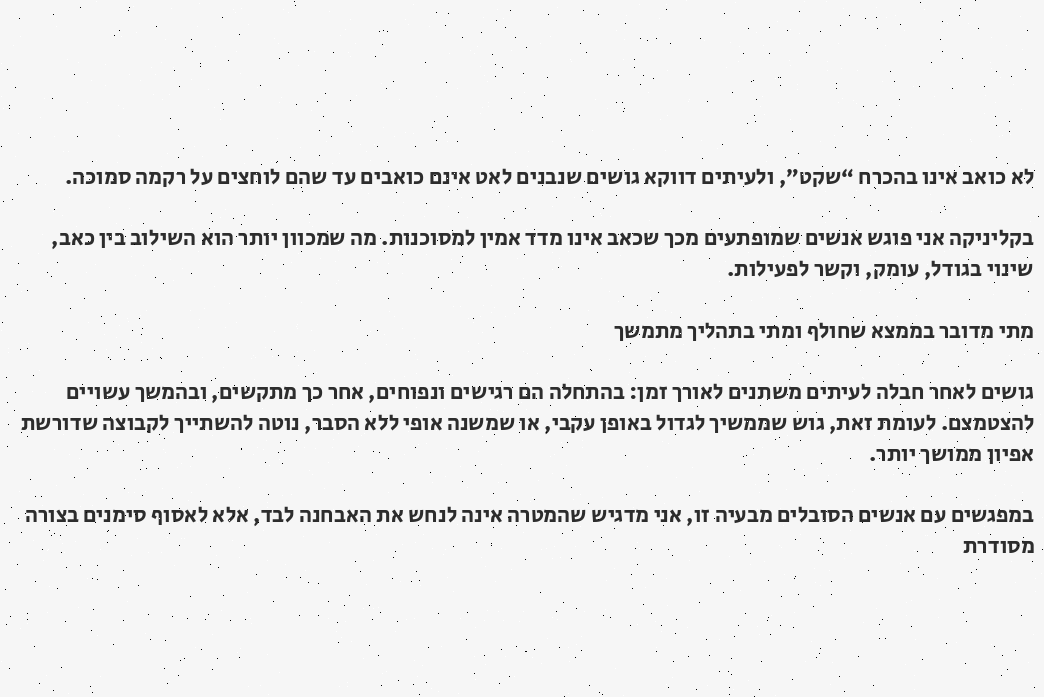לא כואב אינו בהכרח “שקט”, ולעיתים דווקא גושים שנבנים לאט אינם כואבים עד שהם לוחצים על רקמה סמוכה.

בקליניקה אני פוגש אנשים שמופתעים מכך שכאב אינו מדד אמין למסוכנות. מה שמכוון יותר הוא השילוב בין כאב, שינוי בגודל, עומק, וקשר לפעילות.

מתי מדובר בממצא שחולף ומתי בתהליך מתמשך

גושים לאחר חבלה לעיתים משתנים לאורך זמן: בהתחלה הם רגישים ונפוחים, אחר כך מתקשים, ובהמשך עשויים להצטמצם. לעומת זאת, גוש שממשיך לגדול באופן עקבי, או שמשנה אופי ללא הסבר, נוטה להשתייך לקבוצה שדורשת אפיון ממושך יותר.

במפגשים עם אנשים הסובלים מבעיה זו, אני מדגיש שהמטרה אינה לנחש את האבחנה לבד, אלא לאסוף סימנים בצורה מסודרת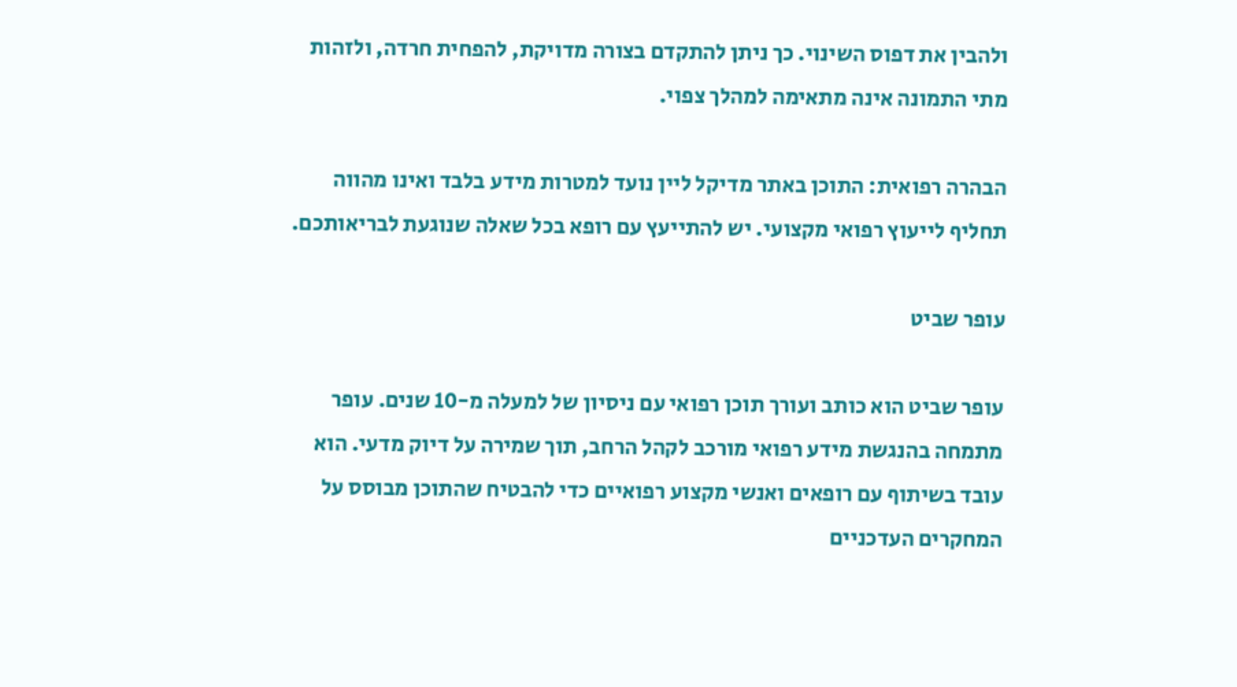ולהבין את דפוס השינוי. כך ניתן להתקדם בצורה מדויקת, להפחית חרדה, ולזהות מתי התמונה אינה מתאימה למהלך צפוי.

הבהרה רפואית: התוכן באתר מדיקל ליין נועד למטרות מידע בלבד ואינו מהווה תחליף לייעוץ רפואי מקצועי. יש להתייעץ עם רופא בכל שאלה שנוגעת לבריאותכם.

עופר שביט

עופר שביט הוא כותב ועורך תוכן רפואי עם ניסיון של למעלה מ-10 שנים. עופר מתמחה בהנגשת מידע רפואי מורכב לקהל הרחב, תוך שמירה על דיוק מדעי. הוא עובד בשיתוף עם רופאים ואנשי מקצוע רפואיים כדי להבטיח שהתוכן מבוסס על המחקרים העדכניים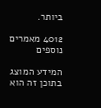ביותר.

4012 מאמרים נוספים

המידע המוצג בתוכן זה הוא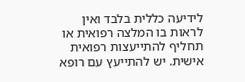לידיעה כללית בלבד ואין לראות בו המלצה רפואית או תחליף להתייעצות רפואית אישית. יש להתייעץ עם רופא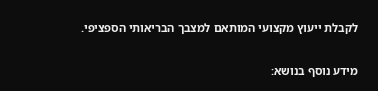לקבלת ייעוץ מקצועי המותאם למצבך הבריאותי הספציפי.

מידע נוסף בנושא: